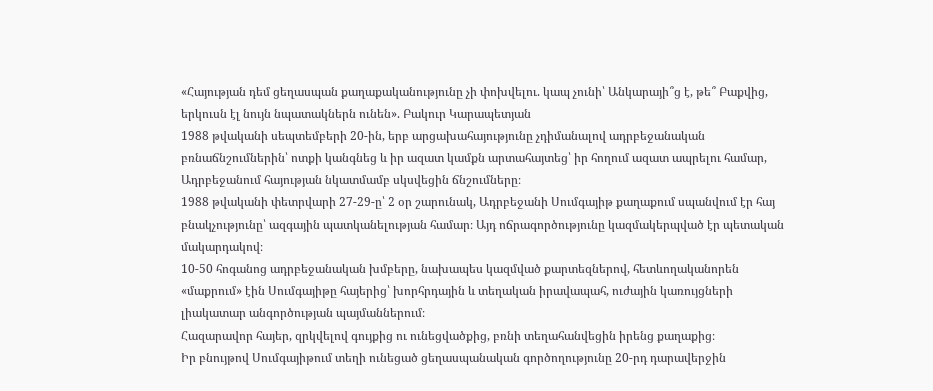«Հայության դեմ ցեղասպան քաղաքականությունը չի փոխվելու. կապ չունի՝ Անկարայի՞ց է, թե՞ Բաքվից, երկուսն էլ նույն նպատակներն ունեն». Բակուր Կարապետյան
1988 թվականի սեպտեմբերի 20-ին, երբ արցախահայությունը չդիմանալով ադրբեջանական բռնաճնշումներին՝ ոտքի կանգնեց և իր ազատ կամքն արտահայտեց՝ իր հողում ազատ ապրելու համար, Ադրբեջանում հայության նկատմամբ սկսվեցին ճնշումները։
1988 թվականի փետրվարի 27-29-ը՝ 2 օր շարունակ, Ադրբեջանի Սումգայիթ քաղաքում սպանվում էր հայ բնակչությունը՝ ազգային պատկանելության համար։ Այդ ոճրագործությունը կազմակերպված էր պետական մակարդակով։
10-50 հոգանոց ադրբեջանական խմբերը, նախապես կազմված քարտեզներով, հետևողականորեն «մաքրում» էին Սումգայիթը հայերից՝ խորհրդային և տեղական իրավապահ, ուժային կառույցների լիակատար անգործության պայմաններում։
Հազարավոր հայեր, զրկվելով գույքից ու ունեցվածքից, բռնի տեղահանվեցին իրենց քաղաքից։
Իր բնույթով Սումգայիթում տեղի ունեցած ցեղասպանական գործողությունը 20-րդ դարավերջին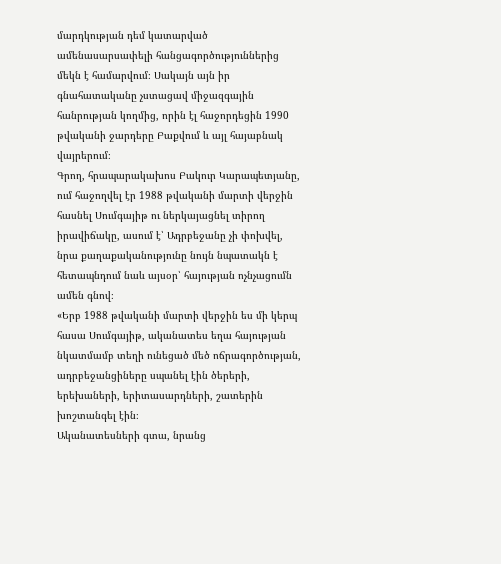մարդկության դեմ կատարված ամենասարսափելի հանցագործություններից մեկն է համարվում։ Սակայն այն իր գնահատականը չստացավ միջազգային հանրության կողմից, որին էլ հաջորդեցին 1990 թվականի ջարդերը Բաքվում և այլ հայաբնակ վայրերում։
Գրող, հրապարակախոս Բակուր Կարապետյանը, ում հաջողվել էր 1988 թվականի մարտի վերջին հասնել Սումգայիթ ու ներկայացնել տիրող իրավիճակը, ասում է՝ Ադրբեջանը չի փոխվել, նրա քաղաքականությունը նույն նպատակն է հետապնդում նաև այսօր՝ հայության ոչնչացումն ամեն գնով։
«Երբ 1988 թվականի մարտի վերջին ես մի կերպ հասա Սումգայիթ, ականատես եղա հայության նկատմամբ տեղի ունեցած մեծ ոճրագործության, ադրբեջանցիները սպանել էին ծերերի, երեխաների, երիտասարդների, շատերին խոշտանգել էին։
Ականատեսների գտա, նրանց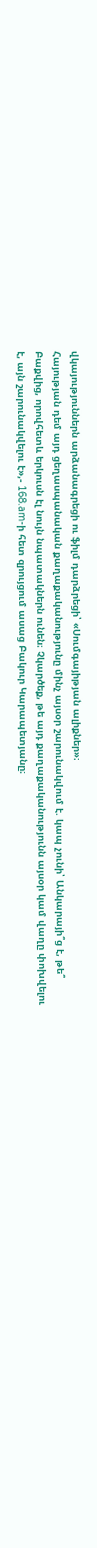վկայություններն արձանագրեցի ու ֆիլմ դարձրեցի՝ «Սումգայիթյան ալիքներ»։
Հայության դեմ այդ ցեղասպանական քաղաքականությունը մինչ այսօր շարունակվում է. կապ չունի՝ Անկարայի՞ց է, թե՞ Բաքվից, որովհետև երկուսն էլ նույն նպատակներն ունեն։ Չկարծեք, թե այդ քաղաքականությունն այսօր կամ վաղը փոխվելու է, այն շարունակվելու է»,- 168.am-ի հետ զրույցում ասաց Բակուր Կարապետյանը։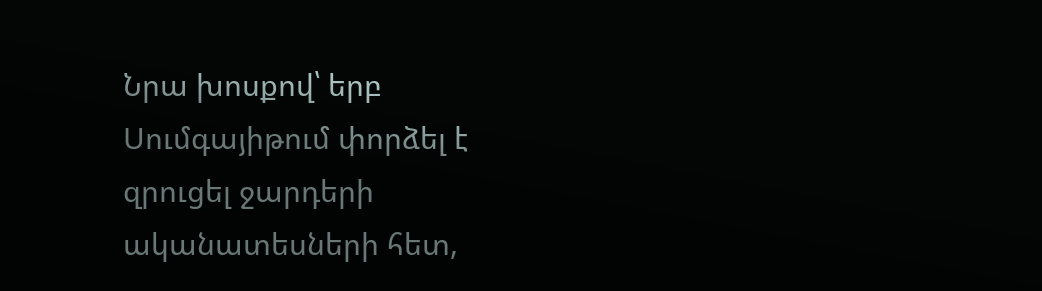Նրա խոսքով՝ երբ Սումգայիթում փորձել է զրուցել ջարդերի ականատեսների հետ,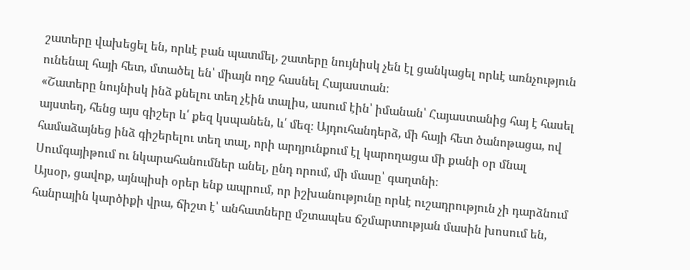շատերը վախեցել են, որևէ բան պատմել, շատերը նույնիսկ չեն էլ ցանկացել որևէ առնչություն ունենալ հայի հետ, մտածել են՝ միայն ողջ հասնել Հայաստան։
«Շատերը նույնիսկ ինձ քնելու տեղ չէին տալիս, ասում էին՝ իմանան՝ Հայաստանից հայ է հասել այստեղ, հենց այս գիշեր և՛ քեզ կսպանեն, և՛ մեզ։ Այդուհանդերձ, մի հայի հետ ծանոթացա, ով համաձայնեց ինձ գիշերելու տեղ տալ, որի արդյունքում էլ կարողացա մի քանի օր մնալ Սումգայիթում ու նկարահանումներ անել, ընդ որում, մի մասը՝ գաղտնի։
Այսօր, ցավոք, այնպիսի օրեր ենք ապրում, որ իշխանությունը որևէ ուշադրություն չի դարձնում հանրային կարծիքի վրա, ճիշտ է՝ անհատները մշտապես ճշմարտության մասին խոսում են,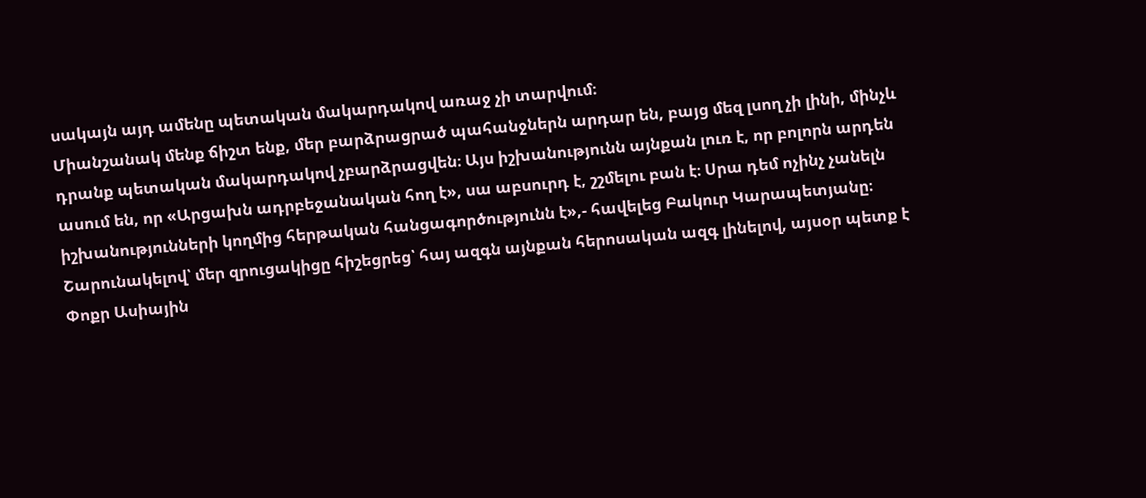սակայն այդ ամենը պետական մակարդակով առաջ չի տարվում։
Միանշանակ մենք ճիշտ ենք, մեր բարձրացրած պահանջներն արդար են, բայց մեզ լսող չի լինի, մինչև դրանք պետական մակարդակով չբարձրացվեն։ Այս իշխանությունն այնքան լուռ է, որ բոլորն արդեն ասում են, որ «Արցախն ադրբեջանական հող է», սա աբսուրդ է, շշմելու բան է։ Սրա դեմ ոչինչ չանելն իշխանությունների կողմից հերթական հանցագործությունն է»,- հավելեց Բակուր Կարապետյանը։
Շարունակելով՝ մեր զրուցակիցը հիշեցրեց՝ հայ ազգն այնքան հերոսական ազգ լինելով, այսօր պետք է Փոքր Ասիային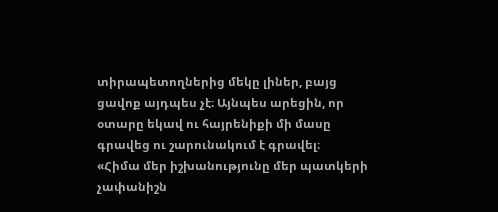տիրապետողներից մեկը լիներ, բայց ցավոք այդպես չէ։ Այնպես արեցին, որ օտարը եկավ ու հայրենիքի մի մասը գրավեց ու շարունակում է գրավել։
«Հիմա մեր իշխանությունը մեր պատկերի չափանիշն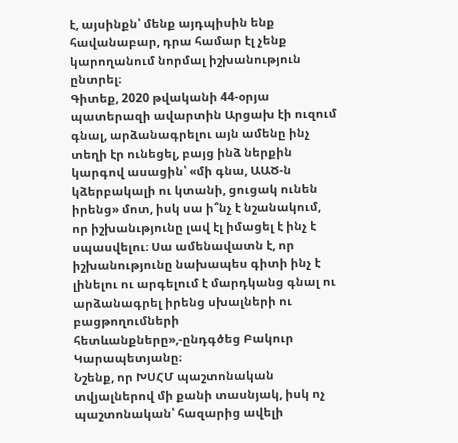է, այսինքն՝ մենք այդպիսին ենք հավանաբար, դրա համար էլ չենք կարողանում նորմալ իշխանություն ընտրել։
Գիտեք, 2020 թվականի 44-օրյա պատերազի ավարտին Արցախ էի ուզում գնալ, արձանագրելու այն ամենը ինչ տեղի էր ունեցել, բայց ինձ ներքին կարգով ասացին՝ «մի գնա, ԱԱԾ-ն կձերբակալի ու կտանի, ցուցակ ունեն իրենց» մոտ, իսկ սա ի՞նչ է նշանակում, որ իշխանւթյունը լավ էլ իմացել է ինչ է սպասվելու։ Սա ամենավատն է, որ իշխանությունը նախապես գիտի ինչ է լինելու ու արգելում է մարդկանց գնալ ու արձանագրել իրենց սխալների ու բացթողումների հետևանքները»,-ընդգծեց Բակուր Կարապետյանը։
Նշենք, որ ԽՍՀՄ պաշտոնական տվյալներով մի քանի տասնյակ, իսկ ոչ պաշտոնական՝ հազարից ավելի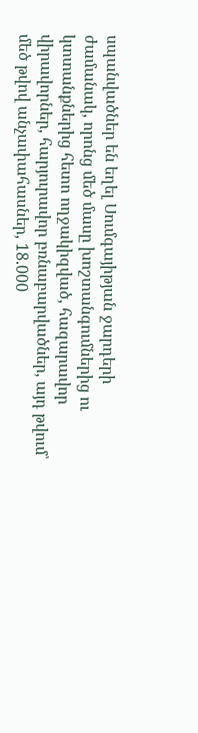սպանվածներ են եղել Սումգայիթյան ջարդերի ժամանակ, որոնց մեծ մասը խոշտանգումներից ու կտտանքներից հետո ողջակիզված, հազարավոր վիրավորներ, հարյուրավոր բռնաբարվածներ, այդ թվում՝ մեծ թվով անչափահասներ, 18.000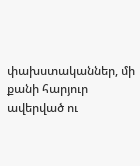փախստականներ, մի քանի հարյուր ավերված ու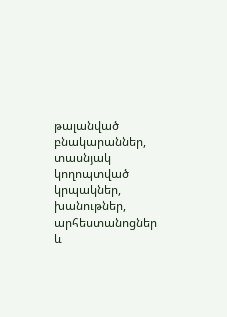թալանված բնակարաններ, տասնյակ կողոպտված կրպակներ, խանութներ, արհեստանոցներ և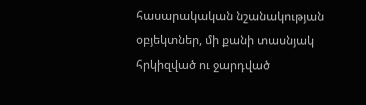հասարակական նշանակության օբյեկտներ, մի քանի տասնյակ հրկիզված ու ջարդված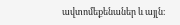ավտոմեքենաներ և այլն։